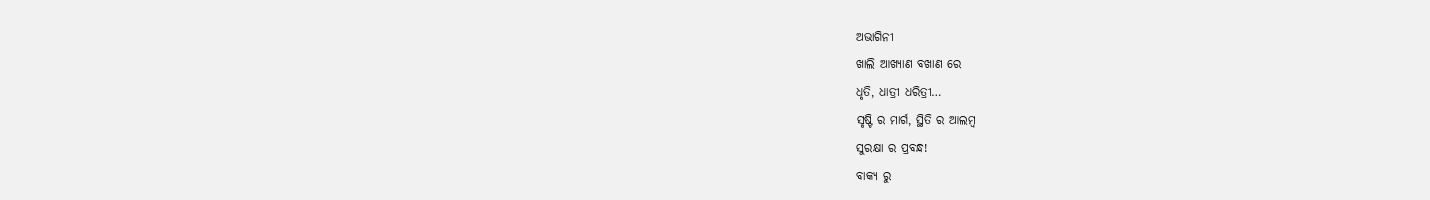ଅଭାଗିନୀ
ଖାଲି ଆଖ୍ୟାଣ ବଖାଣ ରେ
ଧୃତି, ଧାତ୍ରୀ ଧରିତ୍ରୀ…
ସୃଷ୍ଟି ର ମାର୍ଗ, ସ୍ଥିତି ର ଆଲମ୍ବ
ସୁରକ୍ଷା ର ପ୍ରବନ୍ଧ!
ବାକ୍ୟ ରୁ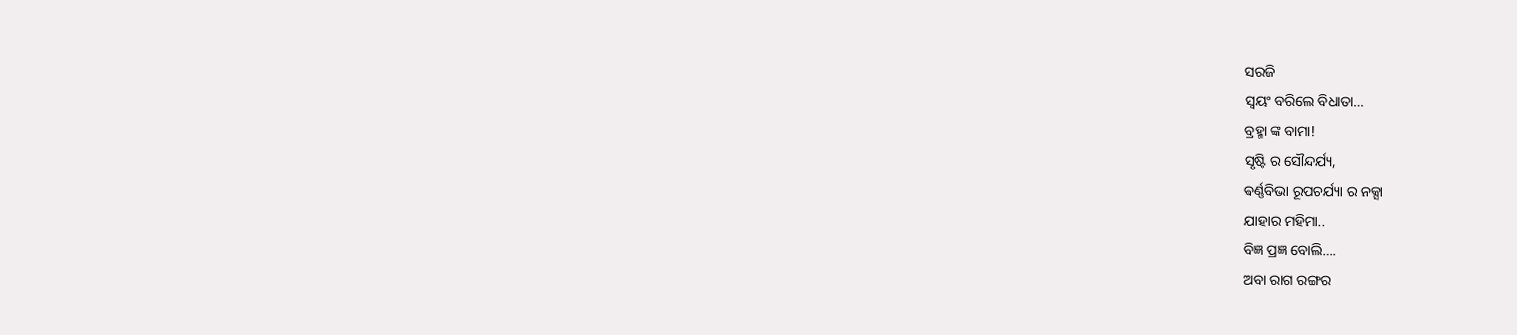ସରଜି
ସ୍ୱୟଂ ବରିଲେ ବିଧାତା…
ବ୍ରହ୍ମା ଙ୍କ ବାମା!
ସୃଷ୍ଟି ର ସୌନ୍ଦର୍ଯ୍ୟ,
ଵର୍ଣ୍ଣବିଭା ରୂପଚର୍ଯ୍ୟା ର ନକ୍ସା
ଯାହାର ମହିମା..
ବିଜ୍ଞ ପ୍ରଜ୍ଞ ବୋଲି….
ଅବା ରାଗ ରଙ୍ଗର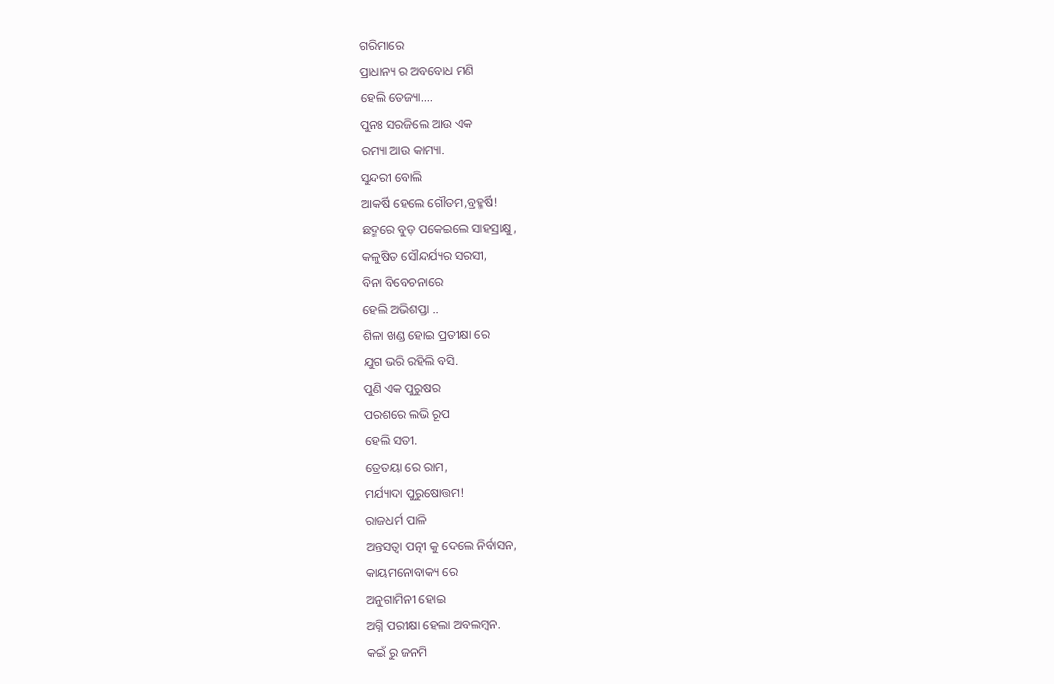ଗରିମାରେ
ପ୍ରାଧାନ୍ୟ ର ଅବବୋଧ ମଣି
ହେଲି ତେଜ୍ୟା….
ପୁନଃ ସରଜିଲେ ଆଉ ଏକ
ରମ୍ୟା ଆଉ କାମ୍ୟା.
ସୁନ୍ଦରୀ ବୋଲି
ଆକର୍ଷି ହେଲେ ଗୌତମ,ବ୍ରହ୍ମର୍ଷି!
ଛଦ୍ମରେ ବୁଡ଼ ପକେଇଲେ ସାହସ୍ରାକ୍ଷୁ,
କଳୁଷିତ ସୌନ୍ଦର୍ଯ୍ୟର ସରସୀ,
ବିନା ବିବେଚନାରେ
ହେଲି ଅଭିଶପ୍ତା ..
ଶିଳା ଖଣ୍ଡ ହୋଇ ପ୍ରତୀକ୍ଷା ରେ
ଯୁଗ ଭରି ରହିଲି ବସି.
ପୁଣି ଏକ ପୁରୁଷର
ପରଶରେ ଲଭି ରୂପ
ହେଲି ସତୀ.
ତ୍ରେତୟା ରେ ରାମ,
ମର୍ଯ୍ୟାଦା ପୁରୁଷୋତ୍ତମ!
ରାଜଧର୍ମ ପାଳି
ଅନ୍ତସତ୍ଵା ପତ୍ନୀ କୁ ଦେଲେ ନିର୍ବାସନ,
କାୟମନୋବାକ୍ୟ ରେ
ଅନୁଗାମିନୀ ହୋଇ
ଅଗ୍ନି ପରୀକ୍ଷା ହେଲା ଅବଲମ୍ବନ.
କଇଁ ରୁ ଜନମି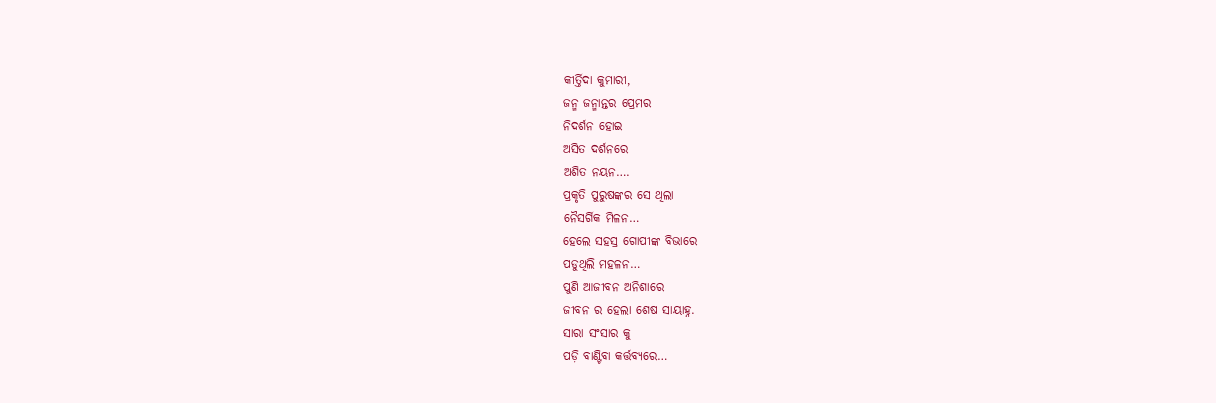କୀର୍ତ୍ତିଦା କୁମାରୀ,
ଜନ୍ମ ଜନ୍ମାନ୍ତର ପ୍ରେମର
ନିଦର୍ଶନ ହୋଇ
ଅସିତ ଦର୍ଶନରେ
ଅଶିତ ନୟନ….
ପ୍ରକୃତି ପୁରୁଷଙ୍କର ସେ ଥିଲା
ନୈସର୍ଗିକ ମିଳନ…
ହେଲେ ସହସ୍ର ଗୋପୀଙ୍କ ବିଭାରେ
ପଡୁଥିଲି ମହଳନ…
ପୁଣି ଆଜୀବନ ଅନିଶାରେ
ଜୀବନ ର ହେଲା ଶେଷ ସାୟାହ୍ନ.
ସାରା ସଂସାର କୁ
ପଡ଼ି ବାଣ୍ଟିବା କର୍ତ୍ତବ୍ୟରେ…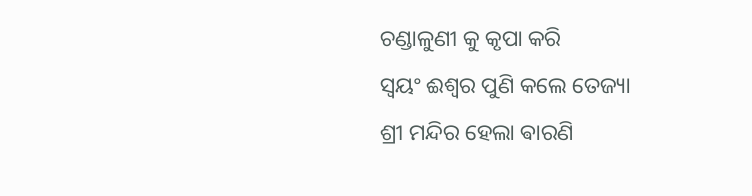ଚଣ୍ଡାଳୁଣୀ କୁ କୃପା କରି
ସ୍ୱୟଂ ଈଶ୍ବର ପୁଣି କଲେ ତେଜ୍ୟା
ଶ୍ରୀ ମନ୍ଦିର ହେଲା ଵାରଣି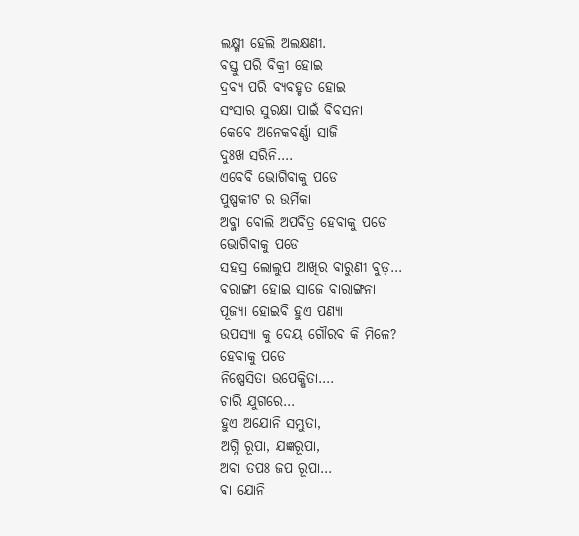ଲକ୍ଷ୍ମୀ ହେଲି ଅଲକ୍ଷଣୀ.
ବସ୍ତୁ ପରି ବିକ୍ରୀ ହୋଇ
ଦ୍ରବ୍ୟ ପରି ବ୍ୟବହୃତ ହୋଇ
ସଂସାର ସୁରକ୍ଷା ପାଇଁ ବିବସନା
କେବେ ଅନେକବର୍ଣ୍ଣା ସାଜି
ଦୁଃଖ ସରିନି….
ଏବେବି ଭୋଗିବାକୁ ପଡେ
ପୁଷ୍ପକୀଟ ର ଉର୍ମିକା
ଅବ୍ଜା ବୋଲି ଅପବିତ୍ର ହେବାକୁ ପଡେ
ଭୋଗିବାକୁ ପଡେ
ସହସ୍ର ଲୋଲୁପ ଆଖିର ବାରୁଣୀ ବୁଡ଼…
ବରାଙ୍ଗୀ ହୋଇ ସାଜେ ବାରାଙ୍ଗନା
ପୂଜ୍ୟା ହୋଇବି ହୁଏ ପଣ୍ୟା
ଉପସ୍ୟା କୁ ଦେୟ ଗୌରବ କି ମିଳେ?
ହେବାକୁ ପଡେ
ନିଷ୍ପେସିତା ଉପେକ୍ଷିତା….
ଚାରି ଯୁଗରେ…
ହୁଏ ଅଯୋନି ସମ୍ଭୁତା,
ଅଗ୍ନି ରୂପା, ଯଜ୍ଞରୂପା,
ଅବା ତପଃ ଜପ ରୂପା…
ଵା ଯୋନି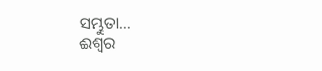ସମ୍ଭୁତା…
ଈଶ୍ୱର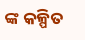ଙ୍କ କଳ୍ପିତ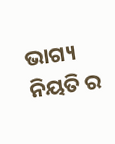ଭାଗ୍ୟ
ନିୟତି ର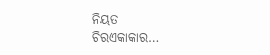ନିୟତ
ଚିରଏକାକାର…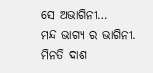ସେ ଅଭାଗିନୀ…
ମନ୍ଦ ଭାଗ୍ୟ ର ଭାଗିନୀ.
ମିନତି ଦାଶ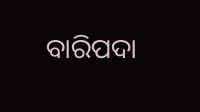ବାରିପଦା